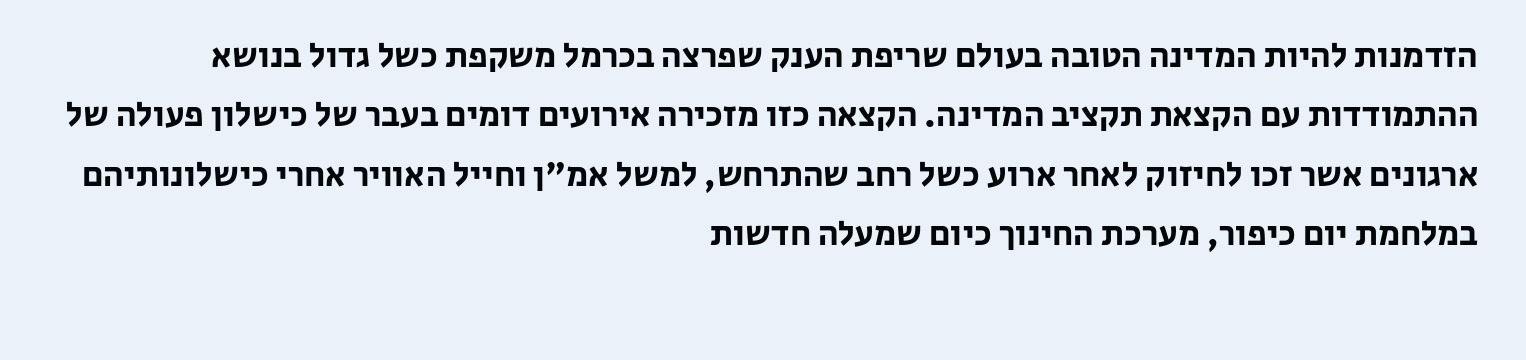הזדמנות להיות המדינה הטובה בעולם שריפת הענק שפרצה בכרמל משקפת כשל גדול בנושא ההתמודדות עם הקצאת תקציב המדינה. הקצאה כזו מזכירה אירועים דומים בעבר של כישלון פעולה של ארגונים אשר זכו לחיזוק לאחר ארוע כשל רחב שהתרחש, למשל אמ"ן וחייל האוויר אחרי כישלונותיהם במלחמת יום כיפור, מערכת החינוך כיום שמעלה חדשות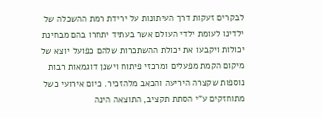לבקרים זעקות דרך העיתונות על ירידת רמת ההשכלה של ילדינו לעומת ילדי העולם אשר בעתיד יתחרו בהם מבחינת יכולות ויקבעו את יכולת ההשתכרות שלהם כפועל יוצא של מיקום הקמת מפעלים ומרכזי פיתוח וישנן דוגמאות רבות נוספות שקצרה היריעה והכאב מלהזכיר. כיום אירועי כשל מתוחזקים ע"י הסתת תקציב, התוצאה הינה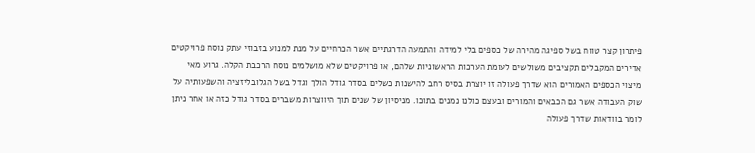פיתרון קצר טווח בשל ספיגה מהירה של כספים בלי למידה והתמעה הדרגתיים אשר הכרחיים על מנת למנוע בזבוזי עתק נוסח פרויקטים אדירים המקבלים תקציבים משולשים לעומת הערכות הראשוניות שלהם, או פרויקטים שלא מושלמים נוסח הרכבת הקלה. גרוע מאי מיצוי הכספים האמורים הוא שדרך פעולה זו יוצרת בסיס רחב להישנות כשלים בסדר גודל הולך וגדל בשל הגלובליזציה והשפעותיה על שוק העבודה אשר גם הכבאים והמורים ובעצם כולנו נמנים בתוכו. מניסיון של שנים תוך היווצרות משברים בסדר גודל כזה או אחר ניתן לומר בוודאות שדרך פעולה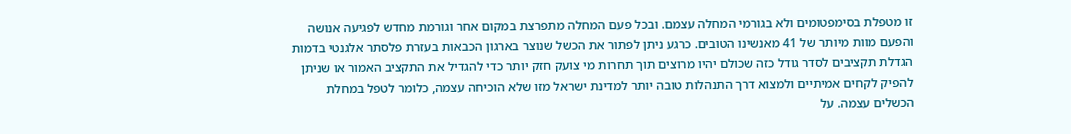זו מטפלת בסימפטומים ולא בגורמי המחלה עצמם. ובכל פעם המחלה מתפרצת במקום אחר וגורמת מחדש לפגיעה אנושה והפעם מוות מיותר של 41 מאנשינו הטובים. כרגע ניתן לפתור את הכשל שנוצר בארגון הכבאות בעזרת פלסתר אלגנטי בדמות הגדלת תקציבים לסדר גודל כזה שכולם יהיו מרוצים תוך תחרות מי צועק חזק יותר כדי להגדיל את התקציב האמור או שניתן להפיק לקחים אמיתיים ולמצוא דרך התנהלות טובה יותר למדינת ישראל מזו שלא הוכיחה עצמה, כלומר לטפל במחלת הכשלים עצמה. על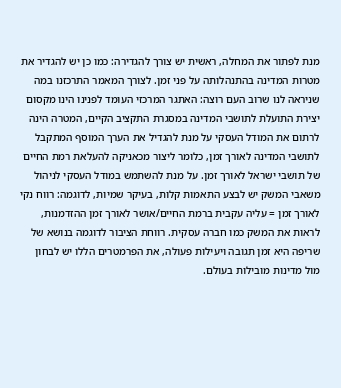מנת לפתור את המחלה, ראשית יש צורך להגדירה: כמו כן יש להגדיר את מטרות המדינה בהתנהלותה על פני זמן. לצורך המאמר התרכזנו במה שניראה לנו שרוב העם רוצה: האתגר המרכזי העומד לפנינו הינו מקסום יצירת התועלת לתושבי המדינה במסגרת התקציב הקיים, המטרה הינה לרתום את המודל העסקי על מנת להגדיל את הערך המוסף המתקבל לתושבי המדינה לאורך זמן, כלומר ליצור מכאניקה להעלאת רמת החיים של תושבי ישראל לאורך זמן. על מנת להשתמש במודל העסקי לניהול משאבי המשק יש לבצע התאמות קלות, בעיקר שמיות, לדוגמה: רווח נקי לאורך זמן = עליה עקבית ברמת החיים/אושר לאורך זמן ההזדמנות, לראות את המשק כמו חברה עסקית. רווחת הציבור לדוגמה בנושא של שריפה היא זמן תגובה ויעילות פעולה, את הפרמטרים הללו יש לבחון מול מדינות מובילות בעולם.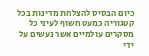כיום הבסיס להצלחת מדינות בכל קטגוריה כמעט חשוף לעיני כל מסקרים עולמיים אשר נעשים על ידי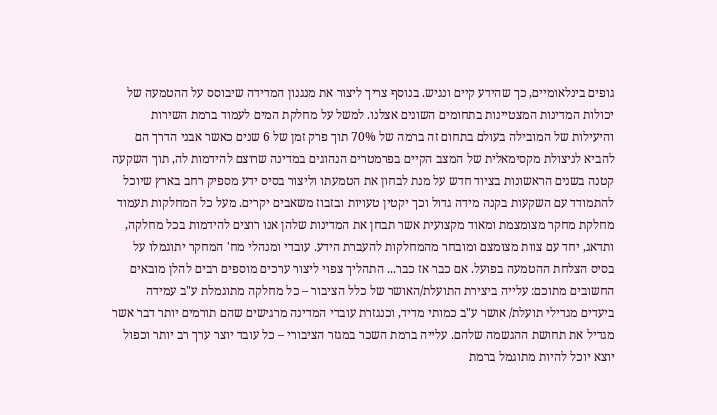גופים בינלאומיים, כך שהידע קיים ונגיש. בנוסף צריך ליצור את מנגנון המדידה שיבוסס על ההטמעה של יכולות המדינות המצטיינות בתחומים השונים אצלנו. למשל על מחלקת המים לעמוד ברמת השירות והיעילות של המובילה בעולם בתחום זה ברמה של 70% תוך פרק זמן של 6 שנים כאשר אבני הדרך הם להביא לניצולת מקסימאלית של המצב הקיים בפרמטרים הנהוגים במדינה שרוצם להידמות לה, תוך השקעה קטנה בשנים הראשונות בציוד חדש על מנת לבחון את הטמעתו וליצור בסיס ידע מספיק רחב בארץ שיוכל להתמודד עם השקעות בקנה מידה גדול וכך יקטין טעויות ובזבוז משאבים יקרים. מעל כל המחלקות תעמוד מחלקת מחקר מצומצמת ומאוד מקצועית אשר תבחן את המדינות שלהן אנו רוצים להידמות בכל מחלקה, ותדאג, יחד עם צוות מצומצם ומובחר מהמחלקות להעברת הידע. עובדי ומנהלי מח' המחקר יתוגמלו על בסיס הצלחת ההטמעה בפועל. אם כבר אז כבר... התהליך צפוי ליצור ערכים מוספים רבים להלן מובאים החשובים מתוכם: עלייה ביצירת התועלת/האושר של כלל הציבור – כל מחלקה מתוגמלת ע"ב עמידה ביעדים מגדילי תועלת/ אושר ע"ב כמותי מדיד, וכנגזרת עובדי המדינה מרגישים שהם תורמים יותר דבר אשר מגדיל את תחושת ההגשמה שלהם. עלייה ברמת השכר במגזר הציבורי – כל עובד יוצר ערך רב יותר וכפול יוצא יוכל להיות מתוגמל ברמת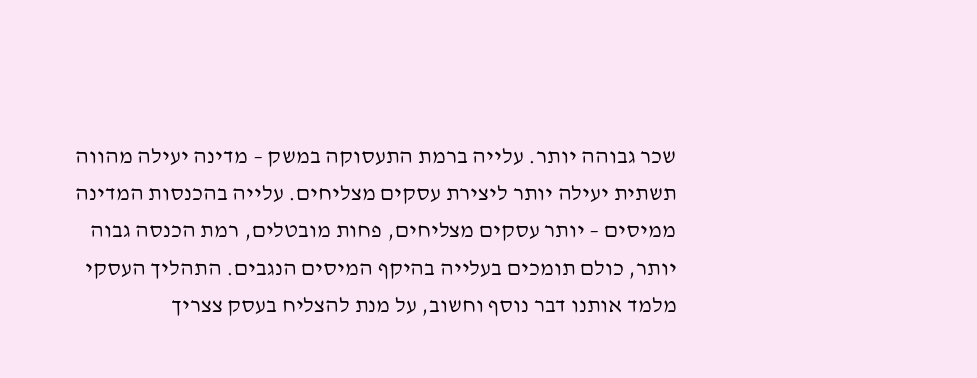שכר גבוהה יותר. עלייה ברמת התעסוקה במשק – מדינה יעילה מהווה תשתית יעילה יותר ליצירת עסקים מצליחים. עלייה בהכנסות המדינה ממיסים – יותר עסקים מצליחים, פחות מובטלים, רמת הכנסה גבוה יותר, כולם תומכים בעלייה בהיקף המיסים הנגבים. התהליך העסקי מלמד אותנו דבר נוסף וחשוב, על מנת להצליח בעסק צצריך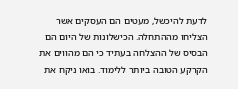לדעת להיכשל, מעטים הם העסקים אשר הצליחו מההתחלה. הכישלונות של היום הם הבסיס של ההצלחה בעתיד כי הם מהווים את הקרקע הטובה ביותר ללימוד. בואו ניקח את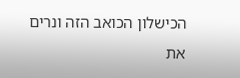הכישלון הכואב הזה ונרים את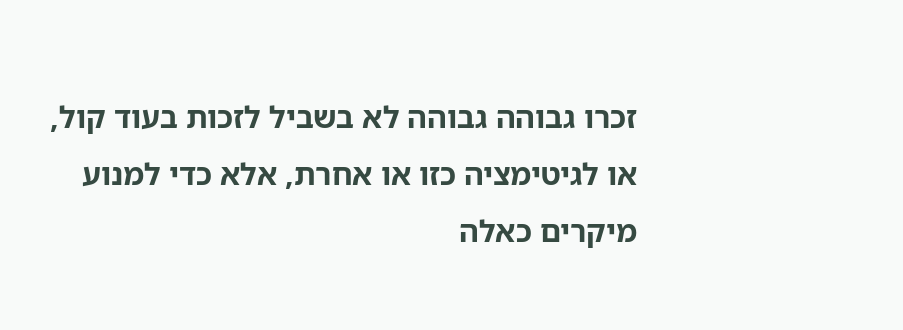זכרו גבוהה גבוהה לא בשביל לזכות בעוד קול, או לגיטימציה כזו או אחרת, אלא כדי למנוע מיקרים כאלה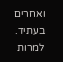ואחרים בעתיד. למרות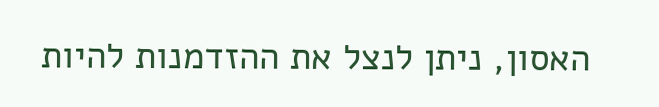האסון, ניתן לנצל את ההזדמנות להיות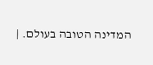המדינה הטובה בעולם. |